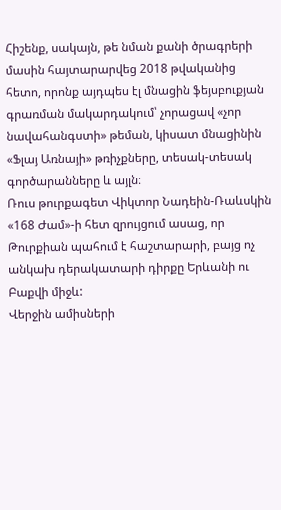Հիշենք, սակայն, թե նման քանի ծրագրերի մասին հայտարարվեց 2018 թվականից հետո, որոնք այդպես էլ մնացին ֆեյսբուքյան գրառման մակարդակում՝ չորացավ «չոր նավահանգստի» թեման, կիսատ մնացինին «Ֆլայ Առնայի» թռիչքները, տեսակ-տեսակ գործարանները և այլն։
Ռուս թուրքագետ Վիկտոր Նադեին-Ռաևսկին «168 Ժամ»-ի հետ զրույցում ասաց, որ Թուրքիան պահում է հաշտարարի, բայց ոչ անկախ դերակատարի դիրքը Երևանի ու Բաքվի միջև:
Վերջին ամիսների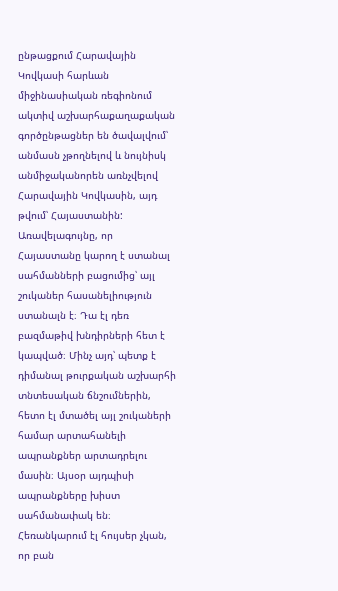ընթացքում Հարավային Կովկասի հարևան միջինասիական ռեգիոնում ակտիվ աշխարհաքաղաքական գործընթացներ են ծավալվում՝ անմասն չթողնելով և նույնիսկ անմիջականորեն առնչվելով Հարավային Կովկասին, այդ թվում՝ Հայաստանին:
Առավելագույնը, որ Հայաստանը կարող է ստանալ սահմանների բացումից՝ այլ շուկաներ հասանելիություն ստանալն է։ Դա էլ դեռ բազմաթիվ խնդիրների հետ է կապված։ Մինչ այդ՝ պետք է դիմանալ թուրքական աշխարհի տնտեսական ճնշումներին, հետո էլ մտածել այլ շուկաների համար արտահանելի ապրանքներ արտադրելու մասին։ Այսօր այդպիսի ապրանքները խիստ սահմանափակ են։ Հեռանկարում էլ հույսեր չկան, որ բան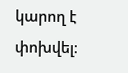կարող է փոխվել։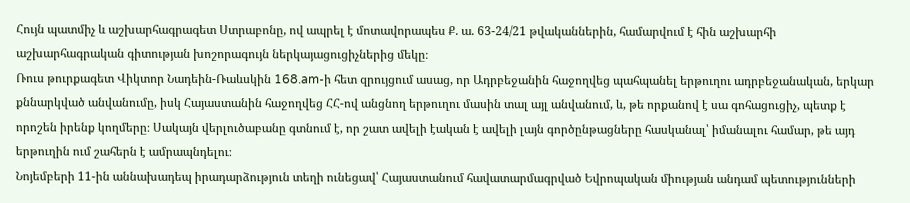Հույն պատմիչ և աշխարհագրագետ Ստրաբոնը, ով ապրել է մոտավորապես Ք. ա. 63-24/21 թվականներին, համարվում է հին աշխարհի աշխարհագրական գիտության խոշորագույն ներկայացուցիչներից մեկը։
Ռուս թուրքագետ Վիկտոր Նադեին-Ռաևսկին 168.am-ի հետ զրույցում ասաց, որ Ադրբեջանին հաջողվեց պահպանել երթուղու ադրբեջանական, երկար քննարկված անվանումը, իսկ Հայաստանին հաջողվեց ՀՀ-ով անցնող երթուղու մասին տալ այլ անվանում, և, թե որքանով է սա գոհացուցիչ, պետք է որոշեն իրենք կողմերը։ Սակայն վերլուծաբանը գտնում է, որ շատ ավելի էական է ավելի լայն գործընթացները հասկանալ՝ իմանալու համար, թե այդ երթուղին ում շահերն է ամրապնդելու։
Նոյեմբերի 11-ին աննախադեպ իրադարձություն տեղի ունեցավ՝ Հայաստանում հավատարմագրված Եվրոպական միության անդամ պետությունների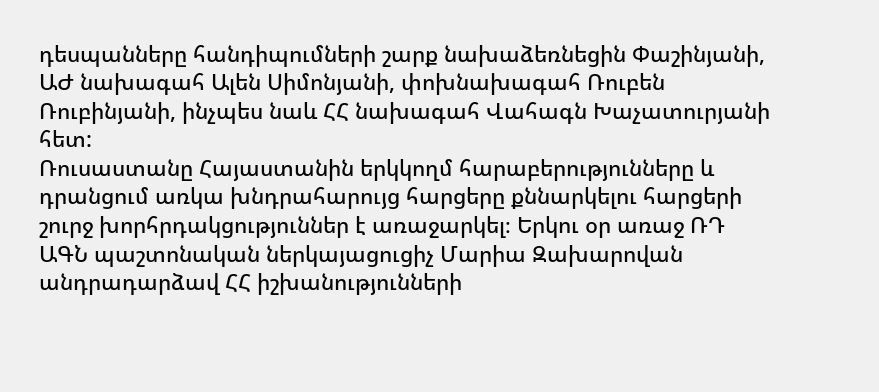դեսպանները հանդիպումների շարք նախաձեռնեցին Փաշինյանի, ԱԺ նախագահ Ալեն Սիմոնյանի, փոխնախագահ Ռուբեն Ռուբինյանի, ինչպես նաև ՀՀ նախագահ Վահագն Խաչատուրյանի հետ:
Ռուսաստանը Հայաստանին երկկողմ հարաբերությունները և դրանցում առկա խնդրահարույց հարցերը քննարկելու հարցերի շուրջ խորհրդակցություններ է առաջարկել։ Երկու օր առաջ ՌԴ ԱԳՆ պաշտոնական ներկայացուցիչ Մարիա Զախարովան անդրադարձավ ՀՀ իշխանությունների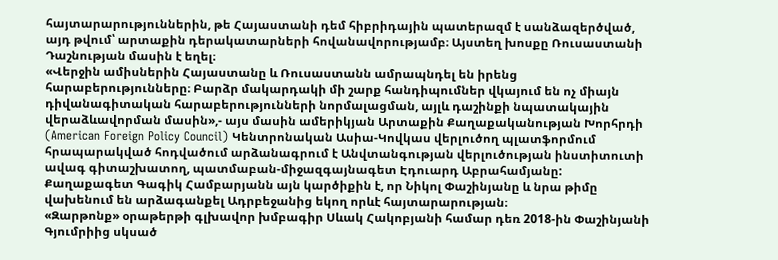հայտարարություններին, թե Հայաստանի դեմ հիբրիդային պատերազմ է սանձազերծված, այդ թվում՝ արտաքին դերակատարների հովանավորությամբ։ Այստեղ խոսքը Ռուսաստանի Դաշնության մասին է եղել։
«Վերջին ամիսներին Հայաստանը և Ռուսաստանն ամրապնդել են իրենց հարաբերությունները։ Բարձր մակարդակի մի շարք հանդիպումներ վկայում են ոչ միայն դիվանագիտական հարաբերությունների նորմալացման, այլև դաշինքի նպատակային վերաձևավորման մասին»,- այս մասին ամերիկյան Արտաքին Քաղաքականության Խորհրդի (American Foreign Policy Council) Կենտրոնական Ասիա-Կովկաս վերլուծող պլատֆորմում հրապարակված հոդվածում արձանագրում է Անվտանգության վերլուծության ինստիտուտի ավագ գիտաշխատող, պատմաբան-միջազգայնագետ Էդուարդ Աբրահամյանը:
Քաղաքագետ Գագիկ Համբարյանն այն կարծիքին է, որ Նիկոլ Փաշինյանը և նրա թիմը վախենում են արձագանքել Ադրբեջանից եկող որևէ հայտարարության։
«Զարթոնք» օրաթերթի գլխավոր խմբագիր Սևակ Հակոբյանի համար դեռ 2018-ին Փաշինյանի Գյումրիից սկսած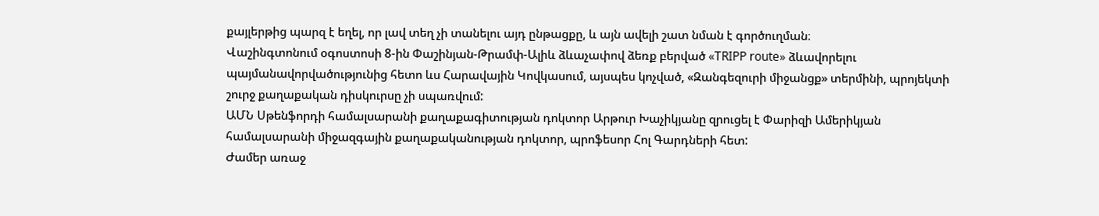քայլերթից պարզ է եղել, որ լավ տեղ չի տանելու այդ ընթացքը, և այն ավելի շատ նման է գործուղման։
Վաշինգտոնում օգոստոսի 8-ին Փաշինյան-Թրամփ-Ալիև ձևաչափով ձեռք բերված «TRIPP route» ձևավորելու պայմանավորվածությունից հետո ևս Հարավային Կովկասում, այսպես կոչված, «Զանգեզուրի միջանցք» տերմինի, պրոյեկտի շուրջ քաղաքական դիսկուրսը չի սպառվում:
ԱՄՆ Սթենֆորդի համալսարանի քաղաքագիտության դոկտոր Արթուր Խաչիկյանը զրուցել է Փարիզի Ամերիկյան համալսարանի միջազգային քաղաքականության դոկտոր, պրոֆեսոր Հոլ Գարդների հետ:
Ժամեր առաջ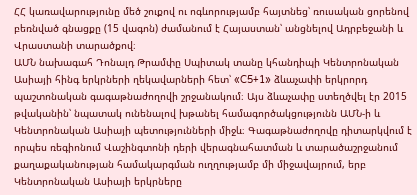ՀՀ կառավարությունը մեծ շուքով ու ոգևորությամբ հայտնեց՝ ռուսական ցորենով բեռնված գնացքը (15 վագոն) ժամանում է Հայաստան՝ անցնելով Ադրբեջանի և Վրաստանի տարածքով։
ԱՄՆ նախագահ Դոնալդ Թրամփը Սպիտակ տանը կհանդիպի Կենտրոնական Ասիայի հինգ երկրների ղեկավարների հետ՝ «C5+1» ձևաչափի երկրորդ պաշտոնական գագաթնաժողովի շրջանակում։ Այս ձևաչափը ստեղծվել էր 2015 թվականին՝ նպատակ ունենալով խթանել համագործակցությունն ԱՄՆ-ի և Կենտրոնական Ասիայի պետությունների միջև։ Գագաթնաժողովը դիտարկվում է որպես ռեգիոնում Վաշինգտոնի դերի վերագնահատման և տարածաշրջանում քաղաքականության համակարգման ուղղությամբ մի միջավայրում, երբ Կենտրոնական Ասիայի երկրները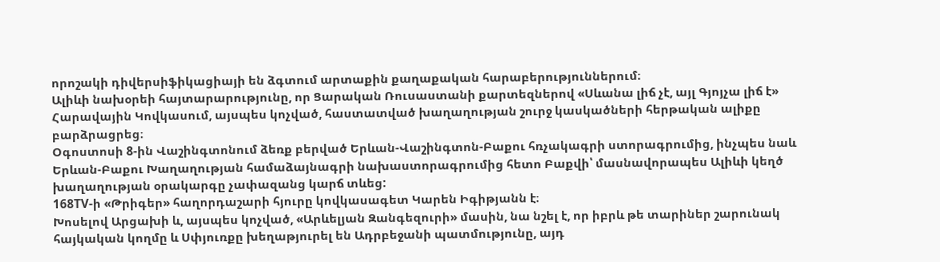որոշակի դիվերսիֆիկացիայի են ձգտում արտաքին քաղաքական հարաբերություններում։
Ալիևի նախօրեի հայտարարությունը, որ Ցարական Ռուսաստանի քարտեզներով «Սևանա լիճ չէ, այլ Գյոյչա լիճ է» Հարավային Կովկասում, այսպես կոչված, հաստատված խաղաղության շուրջ կասկածների հերթական ալիքը բարձրացրեց։
Օգոստոսի 8-ին Վաշինգտոնում ձեռք բերված Երևան-Վաշինգտոն-Բաքու հռչակագրի ստորագրումից, ինչպես նաև Երևան-Բաքու Խաղաղության համաձայնագրի նախաստորագրումից հետո Բաքվի՝ մասնավորապես Ալիևի կեղծ խաղաղության օրակարգը չափազանց կարճ տևեց:
168TV-ի «Թրիգեր» հաղորդաշարի հյուրը կովկասագետ Կարեն Իգիթյանն է։
Խոսելով Արցախի և, այսպես կոչված, «Արևելյան Զանգեզուրի» մասին, նա նշել է, որ իբրև թե տարիներ շարունակ հայկական կողմը և Սփյուռքը խեղաթյուրել են Ադրբեջանի պատմությունը, այդ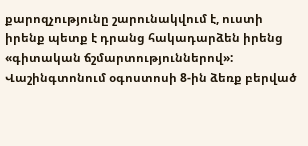քարոզչությունը շարունակվում է, ուստի իրենք պետք է դրանց հակադարձեն իրենց «գիտական ճշմարտություններով»:
Վաշինգտոնում օգոստոսի 8-ին ձեռք բերված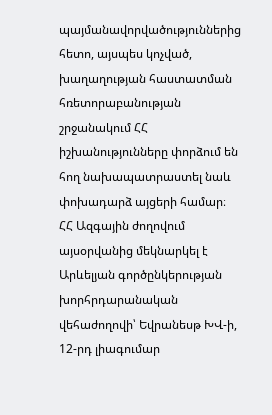պայմանավորվածություններից հետո, այսպես կոչված, խաղաղության հաստատման հռետորաբանության շրջանակում ՀՀ իշխանությունները փորձում են հող նախապատրաստել նաև փոխադարձ այցերի համար։
ՀՀ Ազգային ժողովում այսօրվանից մեկնարկել է Արևելյան գործընկերության խորհրդարանական վեհաժողովի՝ Եվրանեսթ ԽՎ-ի, 12-րդ լիագումար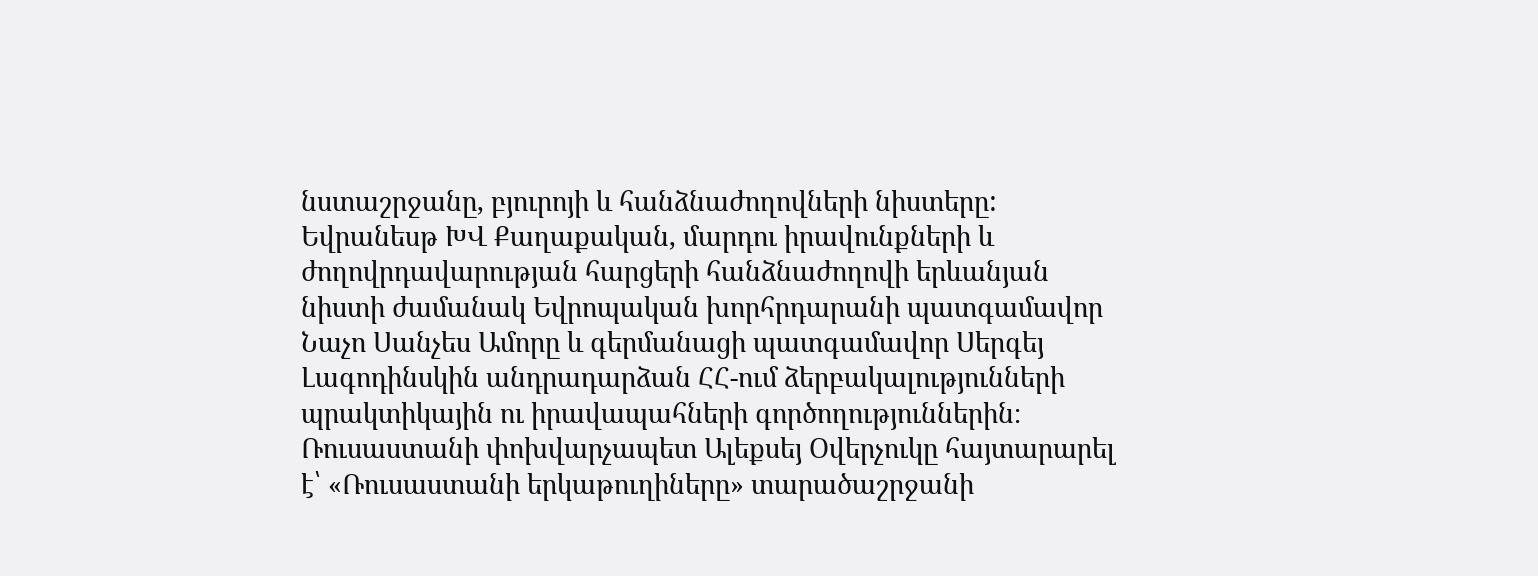նստաշրջանը, բյուրոյի և հանձնաժողովների նիստերը:
Եվրանեսթ ԽՎ Քաղաքական, մարդու իրավունքների և ժողովրդավարության հարցերի հանձնաժողովի երևանյան նիստի ժամանակ Եվրոպական խորհրդարանի պատգամավոր Նաչո Սանչես Ամորը և գերմանացի պատգամավոր Սերգեյ Լագոդինսկին անդրադարձան ՀՀ-ում ձերբակալությունների պրակտիկային ու իրավապահների գործողություններին։
Ռուսաստանի փոխվարչապետ Ալեքսեյ Օվերչուկը հայտարարել է՝ «Ռուսաստանի երկաթուղիները» տարածաշրջանի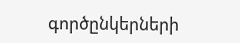գործընկերների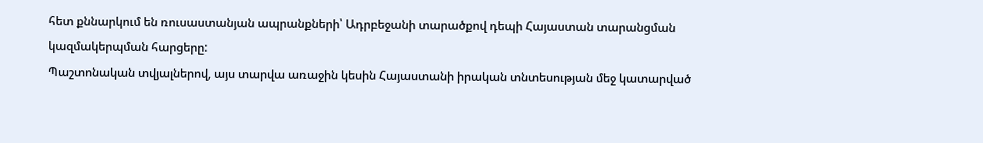հետ քննարկում են ռուսաստանյան ապրանքների՝ Ադրբեջանի տարածքով դեպի Հայաստան տարանցման կազմակերպման հարցերը:
Պաշտոնական տվյալներով, այս տարվա առաջին կեսին Հայաստանի իրական տնտեսության մեջ կատարված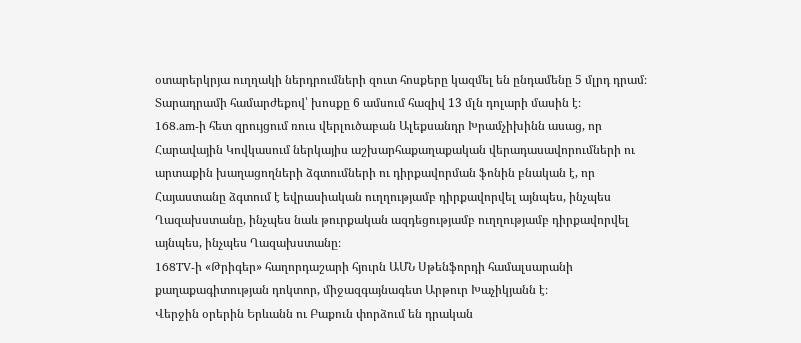օտարերկրյա ուղղակի ներդրումների զուտ հոսքերը կազմել են ընդամենը 5 մլրդ դրամ։ Տարադրամի համարժեքով՝ խոսքը 6 ամսում հազիվ 13 մլն դոլարի մասին է։
168.am-ի հետ զրույցում ռուս վերլուծաբան Ալեքսանդր Խրամչիխինն ասաց, որ Հարավային Կովկասում ներկայիս աշխարհաքաղաքական վերադասավորումների ու արտաքին խաղացողների ձգտումների ու դիրքավորման ֆոնին բնական է, որ Հայաստանը ձգտում է եվրասիական ուղղությամբ դիրքավորվել այնպես, ինչպես Ղազախստանը, ինչպես նաև թուրքական ազդեցությամբ ուղղությամբ դիրքավորվել այնպես, ինչպես Ղազախստանը։
168TV-ի «Թրիգեր» հաղորդաշարի հյուրն ԱՄՆ Սթենֆորդի համալսարանի քաղաքագիտության դոկտոր, միջազգայնագետ Արթուր Խաչիկյանն է։
Վերջին օրերին Երևանն ու Բաքուն փորձում են դրական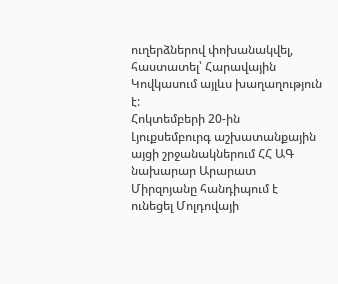ուղերձներով փոխանակվել, հաստատել՝ Հարավային Կովկասում այլևս խաղաղություն է:
Հոկտեմբերի 20-ին Լյուքսեմբուրգ աշխատանքային այցի շրջանակներում ՀՀ ԱԳ նախարար Արարատ Միրզոյանը հանդիպում է ունեցել Մոլդովայի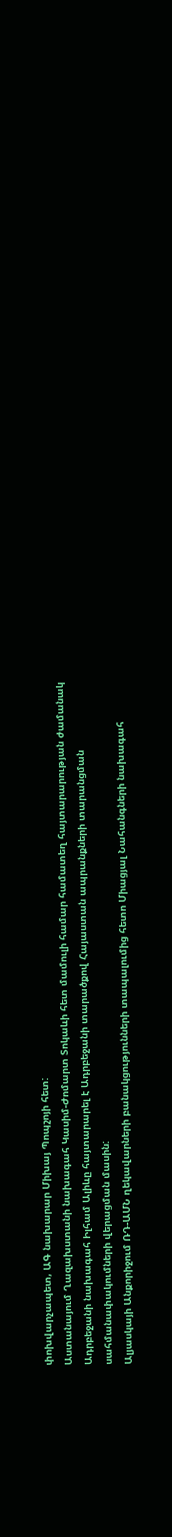փոխվարչապետ, ԱԳ նախարար Միխայ Պոպշոյի հետ:
Աստանայում Ղազախստանի նախագահ Կասիմ-Ժոմարտ Տոկաևի հետ մամուլի համար համատեղ հայտարարության ժամանակ Ադրբեջանի նախագահ Իլհամ Ալիևը հայտարարել է Ադրբեջանի տարածքով Հայաստան ապրանքների տարանցման սահմանափակումների վերացման մասին:
Ալյասկայի Անքորիջում ՌԴ-ԱՄՆ ղեկավարների բանակցությունների տապալումից հետո Միացյալ Նահանգների նախագահ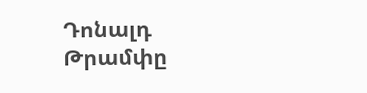Դոնալդ Թրամփը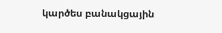կարծես բանակցային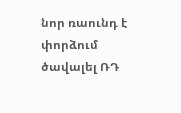նոր ռաունդ է փորձում ծավալել ՌԴ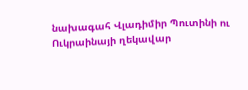նախագահ Վլադիմիր Պուտինի ու Ուկրաինայի ղեկավար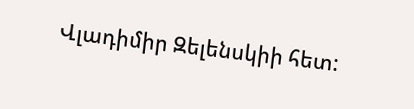Վլադիմիր Զելենսկիի հետ: